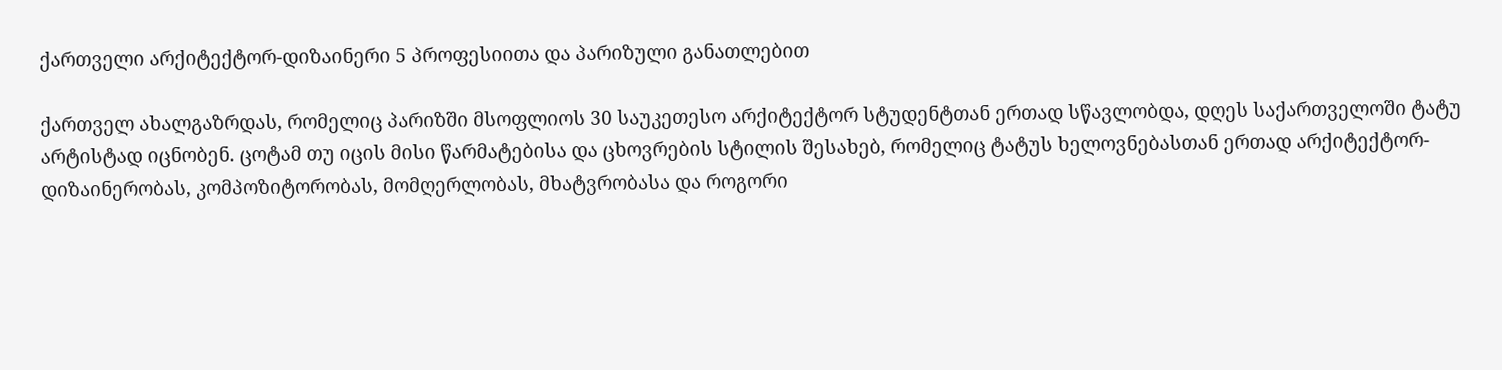ქართველი არქიტექტორ-დიზაინერი 5 პროფესიითა და პარიზული განათლებით

ქართველ ახალგაზრდას, რომელიც პარიზში მსოფლიოს 30 საუკეთესო არქიტექტორ სტუდენტთან ერთად სწავლობდა, დღეს საქართველოში ტატუ არტისტად იცნობენ. ცოტამ თუ იცის მისი წარმატებისა და ცხოვრების სტილის შესახებ, რომელიც ტატუს ხელოვნებასთან ერთად არქიტექტორ-დიზაინერობას, კომპოზიტორობას, მომღერლობას, მხატვრობასა და როგორი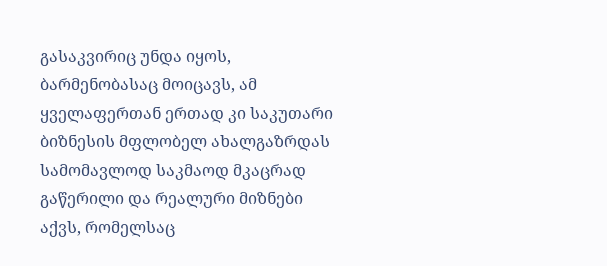გასაკვირიც უნდა იყოს, ბარმენობასაც მოიცავს, ამ ყველაფერთან ერთად კი საკუთარი ბიზნესის მფლობელ ახალგაზრდას სამომავლოდ საკმაოდ მკაცრად გაწერილი და რეალური მიზნები აქვს, რომელსაც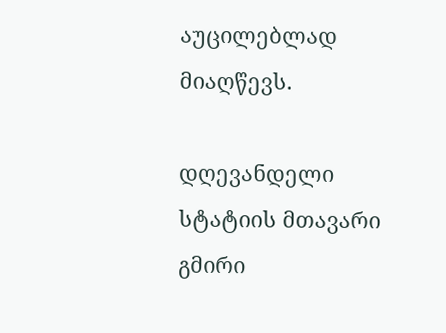აუცილებლად მიაღწევს.

დღევანდელი სტატიის მთავარი გმირი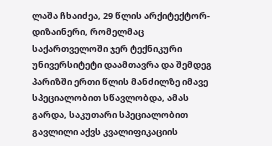ლაშა ჩხაიძეა, 29 წლის არქიტექტორ-დიზაინერი, რომელმაც საქართველოში ჯერ ტექნიკური უნივერსიტეტი დაამთავრა და შემდეგ პარიზში ერთი წლის მანძილზე იმავე სპეციალობით სწავლობდა, ამას გარდა, საკუთარი სპეციალობით გავლილი აქვს კვალიფიკაციის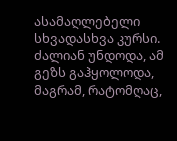ასამაღლებელი სხვადასხვა კურსი. ძალიან უნდოდა, ამ გეზს გაჰყოლოდა, მაგრამ, რატომღაც,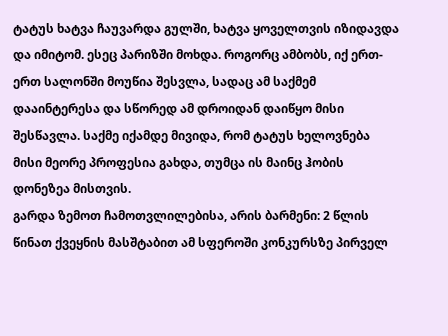ტატუს ხატვა ჩაუვარდა გულში, ხატვა ყოველთვის იზიდავდა და იმიტომ. ესეც პარიზში მოხდა. როგორც ამბობს, იქ ერთ-ერთ სალონში მოუწია შესვლა, სადაც ამ საქმემ დააინტერესა და სწორედ ამ დროიდან დაიწყო მისი შესწავლა. საქმე იქამდე მივიდა, რომ ტატუს ხელოვნება მისი მეორე პროფესია გახდა, თუმცა ის მაინც ჰობის დონეზეა მისთვის.
გარდა ზემოთ ჩამოთვლილებისა, არის ბარმენი: 2 წლის წინათ ქვეყნის მასშტაბით ამ სფეროში კონკურსზე პირველ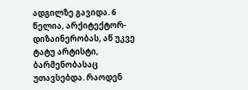ადგილზე გავიდა. 6 წელია, არქიტექტორ-დიზაინერობას, აწ უკვე ტატუ არტისტი, ბარმენობასაც უთავსებდა. რაოდენ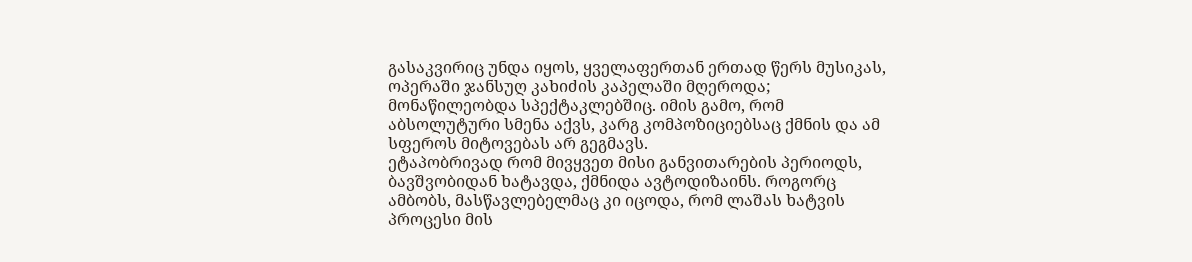გასაკვირიც უნდა იყოს, ყველაფერთან ერთად წერს მუსიკას, ოპერაში ჯანსუღ კახიძის კაპელაში მღეროდა; მონაწილეობდა სპექტაკლებშიც. იმის გამო, რომ აბსოლუტური სმენა აქვს, კარგ კომპოზიციებსაც ქმნის და ამ სფეროს მიტოვებას არ გეგმავს.
ეტაპობრივად რომ მივყვეთ მისი განვითარების პერიოდს, ბავშვობიდან ხატავდა, ქმნიდა ავტოდიზაინს. როგორც ამბობს, მასწავლებელმაც კი იცოდა, რომ ლაშას ხატვის პროცესი მის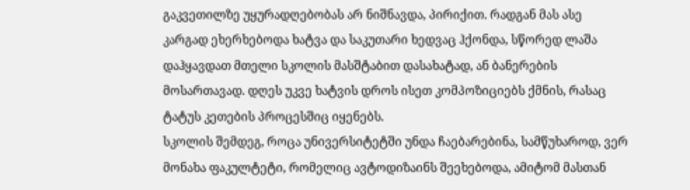გაკვეთილზე უყურადღებობას არ ნიშნავდა, პირიქით. რადგან მას ასე კარგად ეხერხებოდა ხატვა და საკუთარი ხედვაც ჰქონდა, სწორედ ლაშა დაჰყავდათ მთელი სკოლის მასშტაბით დასახატად, ან ბანერების მოსართავად. დღეს უკვე ხატვის დროს ისეთ კომპოზიციებს ქმნის, რასაც ტატუს კეთების პროცესშიც იყენებს.
სკოლის შემდეგ, როცა უნივერსიტეტში უნდა ჩაებარებინა, სამწუხაროდ, ვერ მონახა ფაკულტეტი, რომელიც ავტოდიზაინს შეეხებოდა, ამიტომ მასთან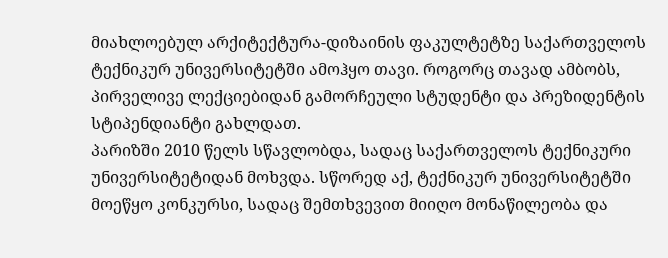მიახლოებულ არქიტექტურა-დიზაინის ფაკულტეტზე საქართველოს ტექნიკურ უნივერსიტეტში ამოჰყო თავი. როგორც თავად ამბობს, პირველივე ლექციებიდან გამორჩეული სტუდენტი და პრეზიდენტის სტიპენდიანტი გახლდათ.
პარიზში 2010 წელს სწავლობდა, სადაც საქართველოს ტექნიკური უნივერსიტეტიდან მოხვდა. სწორედ აქ, ტექნიკურ უნივერსიტეტში მოეწყო კონკურსი, სადაც შემთხვევით მიიღო მონაწილეობა და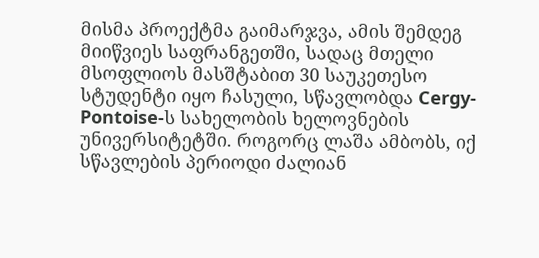მისმა პროექტმა გაიმარჯვა, ამის შემდეგ მიიწვიეს საფრანგეთში, სადაც მთელი მსოფლიოს მასშტაბით 30 საუკეთესო სტუდენტი იყო ჩასული, სწავლობდა Cergy-Pontoise-ს სახელობის ხელოვნების უნივერსიტეტში. როგორც ლაშა ამბობს, იქ სწავლების პერიოდი ძალიან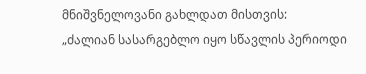მნიშვნელოვანი გახლდათ მისთვის:
„ძალიან სასარგებლო იყო სწავლის პერიოდი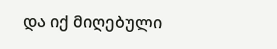და იქ მიღებული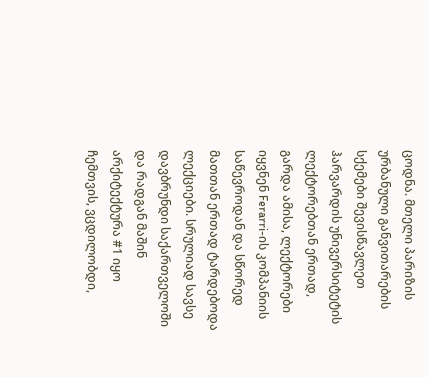ცოდნა. მთელი პარიზის ურბანული განვითარების სქემები შევისწავლეთ ჰარვარდის უნივერსიტეტის ლექტორებთან ერთად, გარდა ამისა, ლექტორები იყვნენ Ferarri-ის კომპანიის საწევროდან და სწორედ მათთან ერთად ტარდებოდა ლექციები. სრულიად სავსე დავბრუნდი საქართველოში და რადგან მაშინ არქიტექტურა #1 იყო ჩემთვის, ვცდილობდი,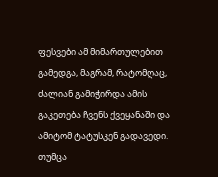ფესვები ამ მიმართულებით გამედგა, მაგრამ, რატომღაც, ძალიან გამიჭირდა ამის გაკეთება ჩვენს ქვეყანაში და ამიტომ ტატუსკენ გადავედი. თუმცა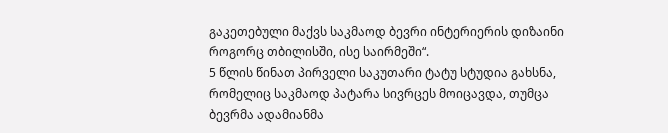გაკეთებული მაქვს საკმაოდ ბევრი ინტერიერის დიზაინი როგორც თბილისში, ისე საირმეში“.
5 წლის წინათ პირველი საკუთარი ტატუ სტუდია გახსნა, რომელიც საკმაოდ პატარა სივრცეს მოიცავდა, თუმცა ბევრმა ადამიანმა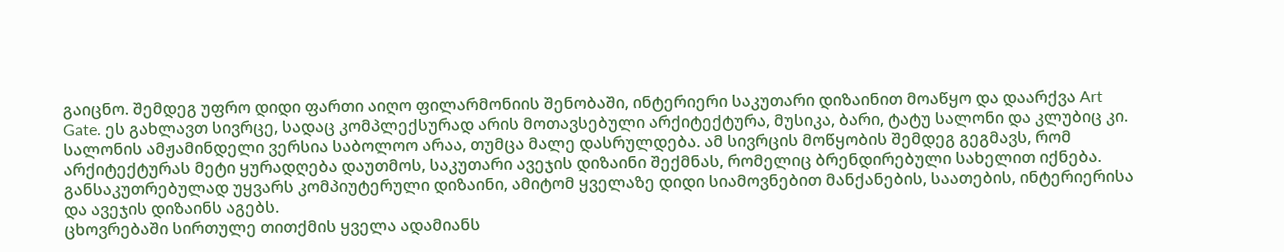გაიცნო. შემდეგ უფრო დიდი ფართი აიღო ფილარმონიის შენობაში, ინტერიერი საკუთარი დიზაინით მოაწყო და დაარქვა Art Gate. ეს გახლავთ სივრცე, სადაც კომპლექსურად არის მოთავსებული არქიტექტურა, მუსიკა, ბარი, ტატუ სალონი და კლუბიც კი. სალონის ამჟამინდელი ვერსია საბოლოო არაა, თუმცა მალე დასრულდება. ამ სივრცის მოწყობის შემდეგ გეგმავს, რომ არქიტექტურას მეტი ყურადღება დაუთმოს, საკუთარი ავეჯის დიზაინი შექმნას, რომელიც ბრენდირებული სახელით იქნება. განსაკუთრებულად უყვარს კომპიუტერული დიზაინი, ამიტომ ყველაზე დიდი სიამოვნებით მანქანების, საათების, ინტერიერისა და ავეჯის დიზაინს აგებს.
ცხოვრებაში სირთულე თითქმის ყველა ადამიანს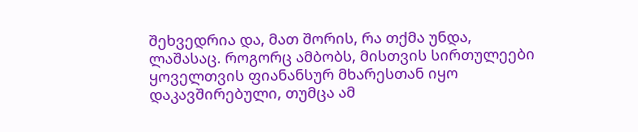შეხვედრია და, მათ შორის, რა თქმა უნდა, ლაშასაც. როგორც ამბობს, მისთვის სირთულეები ყოველთვის ფიანანსურ მხარესთან იყო დაკავშირებული, თუმცა ამ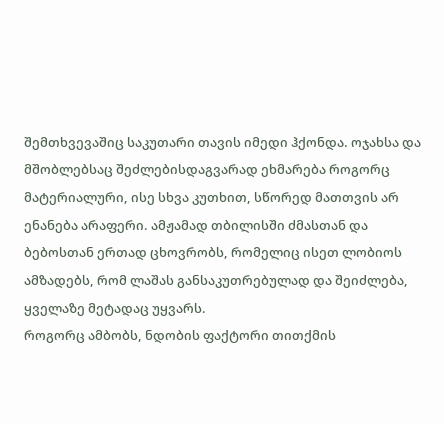შემთხვევაშიც საკუთარი თავის იმედი ჰქონდა. ოჯახსა და მშობლებსაც შეძლებისდაგვარად ეხმარება როგორც მატერიალური, ისე სხვა კუთხით, სწორედ მათთვის არ ენანება არაფერი. ამჟამად თბილისში ძმასთან და ბებოსთან ერთად ცხოვრობს, რომელიც ისეთ ლობიოს ამზადებს, რომ ლაშას განსაკუთრებულად და შეიძლება, ყველაზე მეტადაც უყვარს.
როგორც ამბობს, ნდობის ფაქტორი თითქმის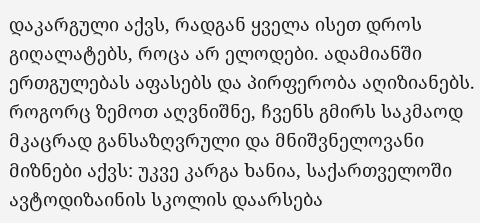დაკარგული აქვს, რადგან ყველა ისეთ დროს გიღალატებს, როცა არ ელოდები. ადამიანში ერთგულებას აფასებს და პირფერობა აღიზიანებს.
როგორც ზემოთ აღვნიშნე, ჩვენს გმირს საკმაოდ მკაცრად განსაზღვრული და მნიშვნელოვანი მიზნები აქვს: უკვე კარგა ხანია, საქართველოში ავტოდიზაინის სკოლის დაარსება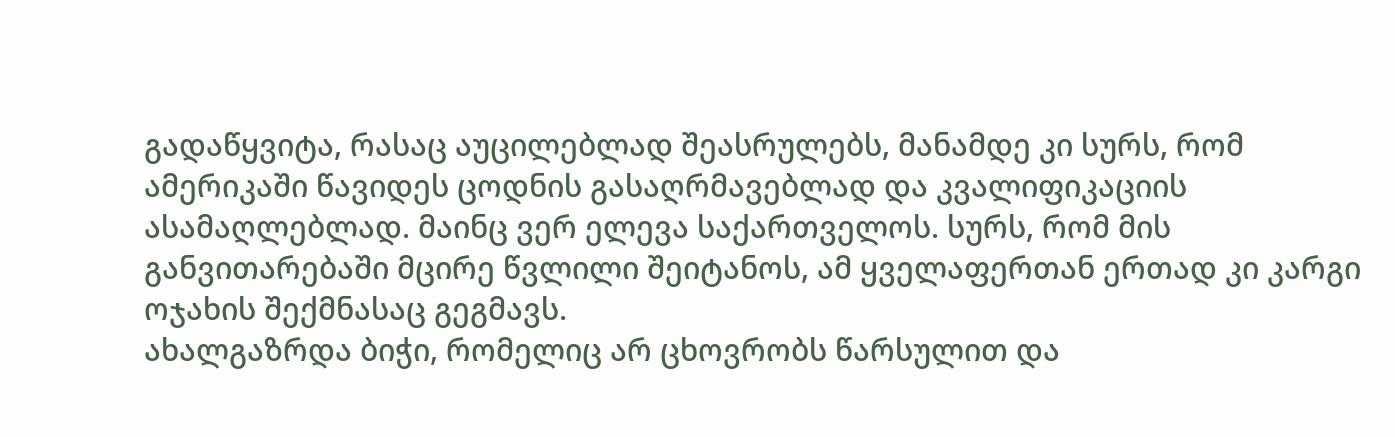გადაწყვიტა, რასაც აუცილებლად შეასრულებს, მანამდე კი სურს, რომ ამერიკაში წავიდეს ცოდნის გასაღრმავებლად და კვალიფიკაციის ასამაღლებლად. მაინც ვერ ელევა საქართველოს. სურს, რომ მის განვითარებაში მცირე წვლილი შეიტანოს, ამ ყველაფერთან ერთად კი კარგი ოჯახის შექმნასაც გეგმავს.
ახალგაზრდა ბიჭი, რომელიც არ ცხოვრობს წარსულით და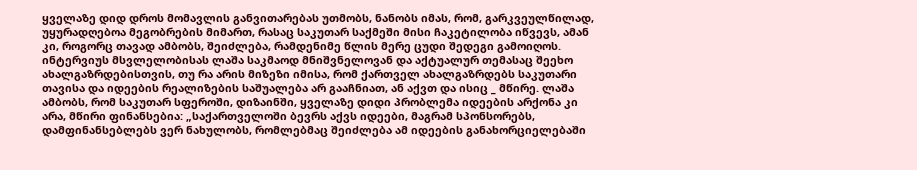ყველაზე დიდ დროს მომავლის განვითარებას უთმობს, ნანობს იმას, რომ, გარკვეულწილად, უყურადღებოა მეგობრების მიმართ, რასაც საკუთარ საქმეში მისი ჩაკეტილობა იწვევს, ამან კი, როგორც თავად ამბობს, შეიძლება, რამდენიმე წლის მერე ცუდი შედეგი გამოიღოს.
ინტერვიუს მსვლელობისას ლაშა საკმაოდ მნიშვნელოვან და აქტუალურ თემასაც შეეხო ახალგაზრდებისთვის, თუ რა არის მიზეზი იმისა, რომ ქართველ ახალგაზრდებს საკუთარი თავისა და იდეების რეალიზების საშუალება არ გააჩნიათ, ან აქვთ და ისიც _ მწირე. ლაშა ამბობს, რომ საკუთარ სფეროში, დიზაინში, ყველაზე დიდი პრობლემა იდეების არქონა კი არა, მწირი ფინანსებია: „საქართველოში ბევრს აქვს იდეები, მაგრამ სპონსორებს, დამფინანსებლებს ვერ ნახულობს, რომლებმაც შეიძლება ამ იდეების განახორციელებაში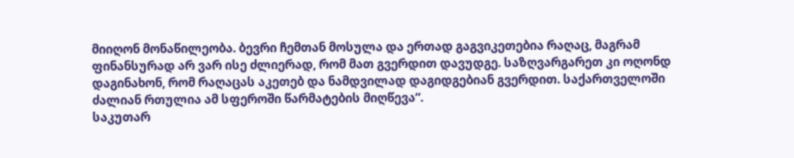მიიღონ მონაწილეობა. ბევრი ჩემთან მოსულა და ერთად გაგვიკეთებია რაღაც, მაგრამ ფინანსურად არ ვარ ისე ძლიერად, რომ მათ გვერდით დავუდგე. საზღვარგარეთ კი ოღონდ დაგინახონ, რომ რაღაცას აკეთებ და ნამდვილად დაგიდგებიან გვერდით. საქართველოში ძალიან რთულია ამ სფეროში წარმატების მიღწევა“.
საკუთარ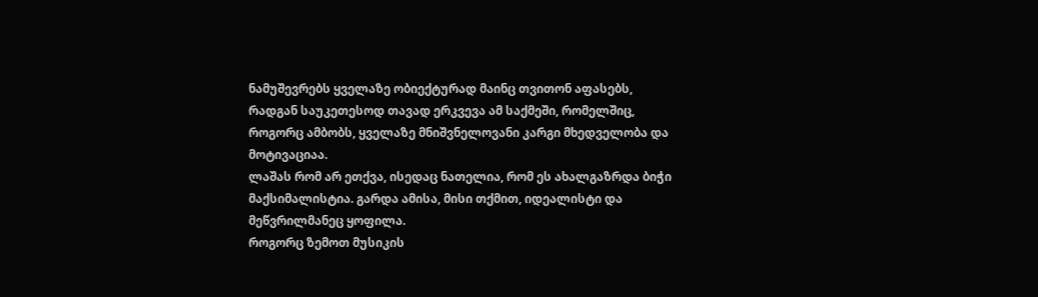ნამუშევრებს ყველაზე ობიექტურად მაინც თვითონ აფასებს, რადგან საუკეთესოდ თავად ერკვევა ამ საქმეში, რომელშიც, როგორც ამბობს, ყველაზე მნიშვნელოვანი კარგი მხედველობა და მოტივაციაა.
ლაშას რომ არ ეთქვა, ისედაც ნათელია, რომ ეს ახალგაზრდა ბიჭი მაქსიმალისტია. გარდა ამისა, მისი თქმით, იდეალისტი და მეწვრილმანეც ყოფილა.
როგორც ზემოთ მუსიკის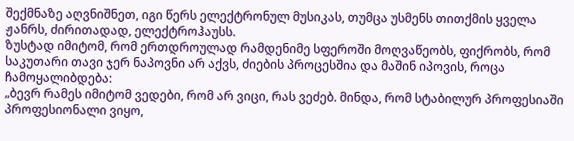შექმნაზე აღვნიშნეთ, იგი წერს ელექტრონულ მუსიკას, თუმცა უსმენს თითქმის ყველა ჟანრს, ძირითადად, ელექტროჰაუსს.
ზუსტად იმიტომ, რომ ერთდროულად რამდენიმე სფეროში მოღვაწეობს, ფიქრობს, რომ საკუთარი თავი ჯერ ნაპოვნი არ აქვს, ძიების პროცესშია და მაშინ იპოვის, როცა ჩამოყალიბდება:
„ბევრ რამეს იმიტომ ვედები, რომ არ ვიცი, რას ვეძებ. მინდა, რომ სტაბილურ პროფესიაში პროფესიონალი ვიყო,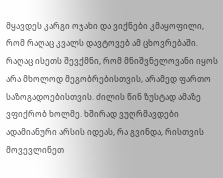მყავდეს კარგი ოჯახი და ვიქნები კმაყოფილი, რომ რაღაც კვალს დავტოვებ ამ ცხოვრებაში. რაღაც ისეთს შევქმნი, რომ მნიშვნელოვანი იყოს არა მხოლოდ მეგობრებისთვის, არამედ ფართო საზოგადოებისთვის. ძილის წინ ზუსტად ამაზე ვფიქრობ ხოლმე. ხშირად ვუღრმავდები ადამიანური არსის იდეას, რა გვინდა, რისთვის მოვევლინეთ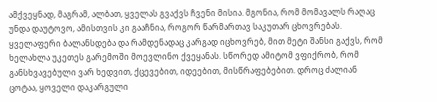ამქვეყნად, მაგრამ, ალბათ, ყველას გვაქვს ჩვენი მისია. მგონია, რომ მომავალს რაღაც უნდა დაუტოვო, ამისთვის კი გააჩნია, როგორ წარმართავ საკუთარ ცხოვრებას.
ყველაფერი ბალანსდება და რამდენადაც კარგად იცხოვრებ, მით მეტი შანსი გაქვს, რომ ხელახლა უკეთეს გარემოში მოევლინო ქვეყანას. სწორედ ამიტომ ვფიქრობ, რომ განსხვავებული ვარ ხედვით, ქცევებით, იდეებით, მისწრაფებებით. დროც ძალიან ცოტაა, ყოველი დაკარგული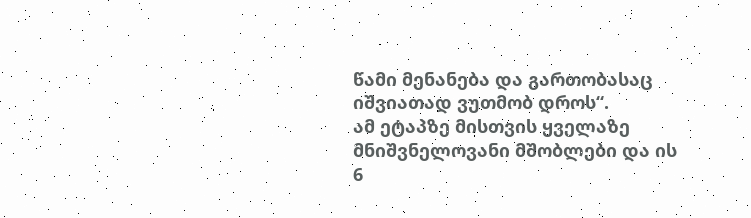წამი მენანება და გართობასაც იშვიათად ვუთმობ დროს“.
ამ ეტაპზე მისთვის ყველაზე მნიშვნელოვანი მშობლები და ის 6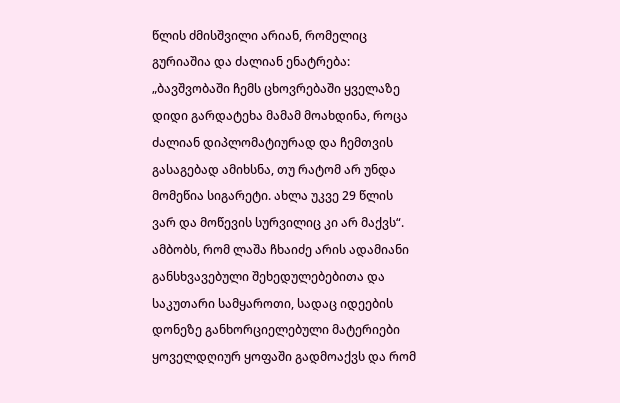წლის ძმისშვილი არიან, რომელიც გურიაშია და ძალიან ენატრება: „ბავშვობაში ჩემს ცხოვრებაში ყველაზე დიდი გარდატეხა მამამ მოახდინა, როცა ძალიან დიპლომატიურად და ჩემთვის გასაგებად ამიხსნა, თუ რატომ არ უნდა მომეწია სიგარეტი. ახლა უკვე 29 წლის ვარ და მოწევის სურვილიც კი არ მაქვს“.
ამბობს, რომ ლაშა ჩხაიძე არის ადამიანი განსხვავებული შეხედულებებითა და საკუთარი სამყაროთი, სადაც იდეების დონეზე განხორციელებული მატერიები ყოველდღიურ ყოფაში გადმოაქვს და რომ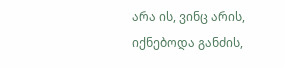არა ის, ვინც არის, იქნებოდა განძის,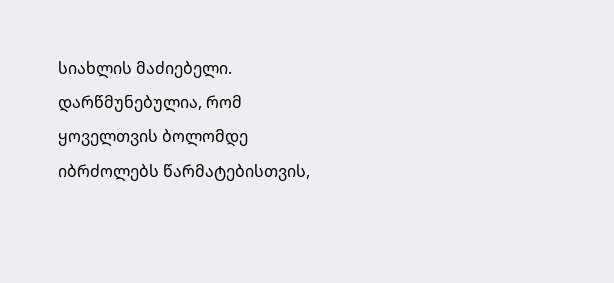სიახლის მაძიებელი. დარწმუნებულია, რომ ყოველთვის ბოლომდე იბრძოლებს წარმატებისთვის,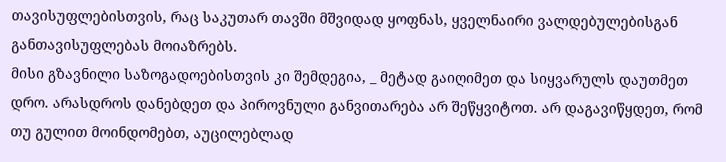თავისუფლებისთვის, რაც საკუთარ თავში მშვიდად ყოფნას, ყველნაირი ვალდებულებისგან განთავისუფლებას მოიაზრებს.
მისი გზავნილი საზოგადოებისთვის კი შემდეგია, _ მეტად გაიღიმეთ და სიყვარულს დაუთმეთ დრო. არასდროს დანებდეთ და პიროვნული განვითარება არ შეწყვიტოთ. არ დაგავიწყდეთ, რომ თუ გულით მოინდომებთ, აუცილებლად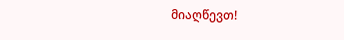მიაღწევთ!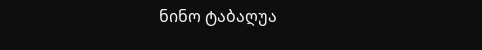ნინო ტაბაღუა